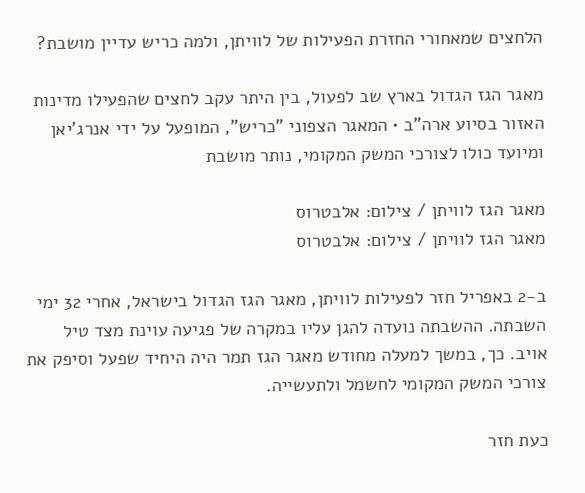הלחצים שמאחורי החזרת הפעילות של לוויתן, ולמה כריש עדיין מושבת?

מאגר הגז הגדול בארץ שב לפעול, בין היתר עקב לחצים שהפעילו מדינות האזור בסיוע ארה"ב • המאגר הצפוני "כריש", המופעל על ידי אנרג'יאן ומיועד כולו לצורכי המשק המקומי, נותר מושבת

מאגר הגז לוויתן / צילום: אלבטרוס
מאגר הגז לוויתן / צילום: אלבטרוס

ב-2 באפריל חזר לפעילות לוויתן, מאגר הגז הגדול בישראל, אחרי 32 ימי השבתה. ההשבתה נועדה להגן עליו במקרה של פגיעה עוינת מצד טיל אויב. כך, במשך למעלה מחודש מאגר הגז תמר היה היחיד שפעל וסיפק את צורכי המשק המקומי לחשמל ולתעשייה.

כעת חזר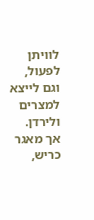לוויתן לפעול, וגם לייצא למצרים ולירדן. אך מאגר כריש,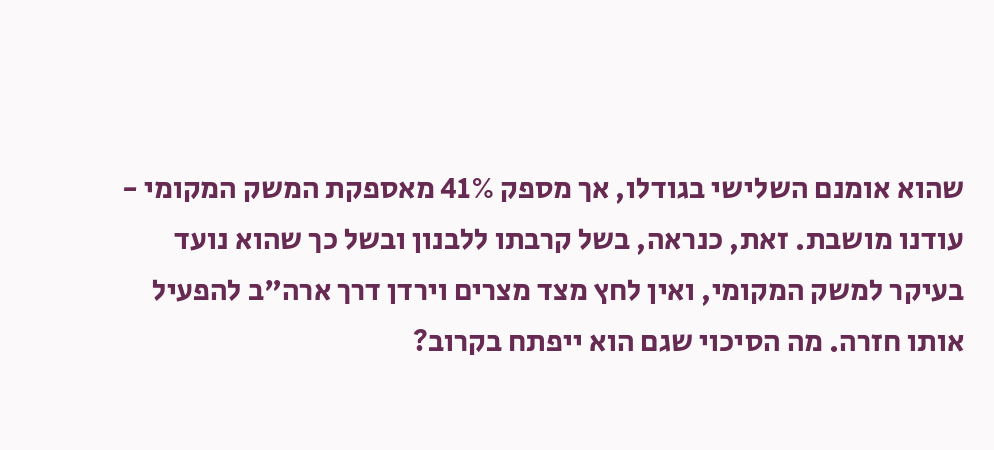שהוא אומנם השלישי בגודלו, אך מספק 41% מאספקת המשק המקומי - עודנו מושבת. זאת, כנראה, בשל קרבתו ללבנון ובשל כך שהוא נועד בעיקר למשק המקומי, ואין לחץ מצד מצרים וירדן דרך ארה"ב להפעיל אותו חזרה. מה הסיכוי שגם הוא ייפתח בקרוב?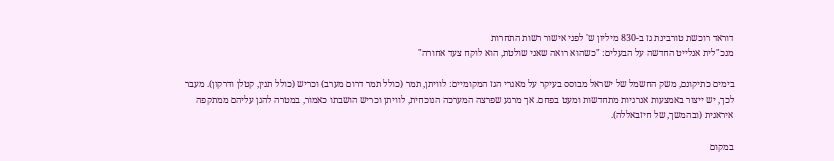דוראד רוכשת טורבינת גז ב-830 מיליון ש' לפני אישור רשות התחרות
מנכ"לית אנלייט החדשה על הבעלים: "כשהוא רואה שאני שולטת, הוא לוקח צעד אחורה"

בימים כתיקונם, משק החשמל של ישראל מבוסס בעיקר על מאגרי הגז המקומיים: לוויתן, תמר (כולל תמר דרום מערב) וכריש (כולל תנין, קטלן ודרקון). מעבר לכך, יש ייצור באמצעות אנרגיות מתחדשות ומעט בפחם. אך מרגע שפרצה המערכה הנוכחית, לוויתן וכריש הושבתו כאמור, במטרה להגן עליהם ממתקפה איראנית (ובהמשך, של חיזבאללה).

במקום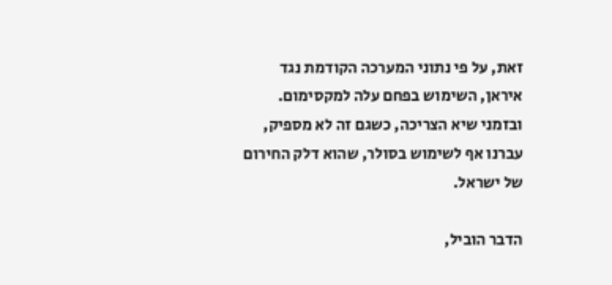זאת, על פי נתוני המערכה הקודמת נגד איראן, השימוש בפחם עלה למקסימום. ובזמני שיא הצריכה, כשגם זה לא מספיק, עברנו אף לשימוש בסולר, שהוא דלק החירום של ישראל.

הדבר הוביל,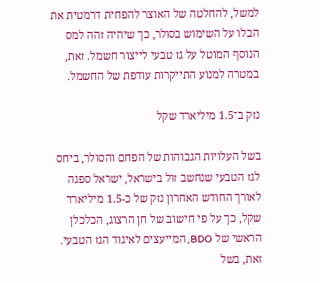למשל, להחלטה של האוצר להפחית דרמטית את הבלו על השימוש בסולר, כך שיהיה זהה למס הנוסף המוטל על גז טבעי לייצור חשמל. זאת, במטרה למנוע התייקרות עודפת של החשמל.

נזק ב־1.5 מיליארד שקל

בשל העלויות הגבוהות של הפחם והסולר, ביחס לגז הטבעי שנחשב זול בישראל, ישראל ספגה לאורך החודש האחרון נזק של כ-1.5 מיליארד שקל, כך על פי חישוב של חן הרצוג, הכלכלן הראשי של BDO, המייעצים לאיגוד הגז הטבעי. זאת, בשל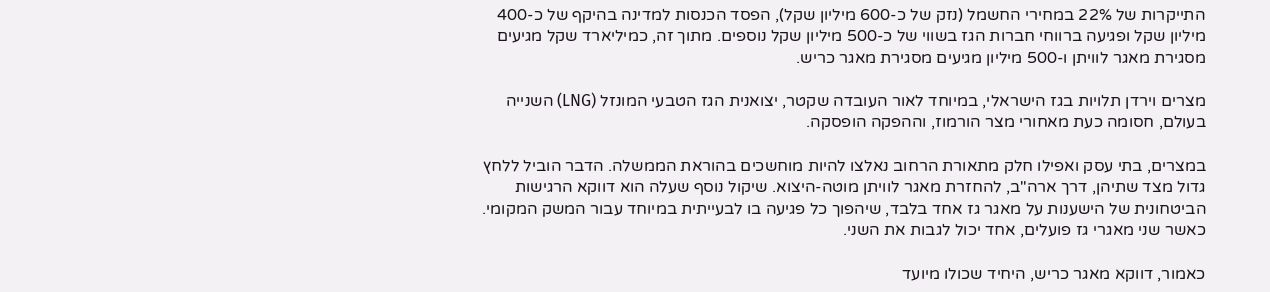התייקרות של 22% במחירי החשמל (נזק של כ-600 מיליון שקל), הפסד הכנסות למדינה בהיקף של כ-400 מיליון שקל ופגיעה ברווחי חברות הגז בשווי של כ-500 מיליון שקל נוספים. מתוך זה, כמיליארד שקל מגיעים מסגירת מאגר לוויתן ו-500 מיליון מגיעים מסגירת מאגר כריש.

מצרים וירדן תלויות בגז הישראלי, במיוחד לאור העובדה שקטר, יצואנית הגז הטבעי המונזל (LNG) השנייה בעולם, חסומה כעת מאחורי מצר הורמוז, וההפקה הופסקה.

במצרים, בתי עסק ואפילו חלק מתאורת הרחוב נאלצו להיות מוחשכים בהוראת הממשלה. הדבר הוביל ללחץ גדול מצד שתיהן, דרך ארה"ב, להחזרת מאגר לוויתן מוטה-היצוא. שיקול נוסף שעלה הוא דווקא הרגישות הביטחונית של הישענות על מאגר גז אחד בלבד, שיהפוך כל פגיעה בו לבעייתית במיוחד עבור המשק המקומי. כאשר שני מאגרי גז פועלים, אחד יכול לגבות את השני.

כאמור, דווקא מאגר כריש, היחיד שכולו מיועד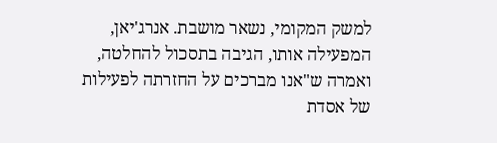למשק המקומי, נשאר מושבת. אנרג'יאן, המפעילה אותו, הגיבה בתסכול להחלטה, ואמרה ש"אנו מברכים על החזרתה לפעילות של אסדת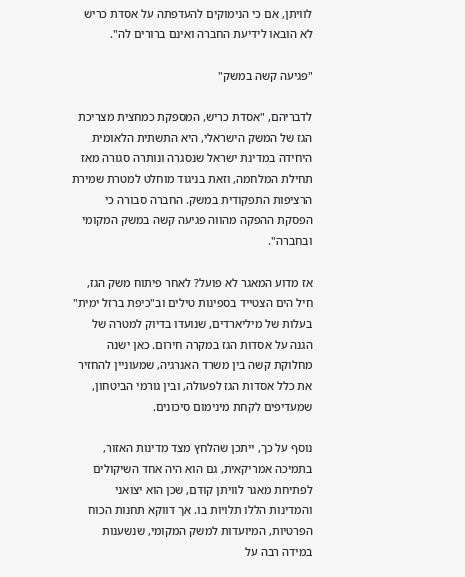לוויתן, אם כי הנימוקים להעדפתה על אסדת כריש לא הובאו לידיעת החברה ואינם ברורים לה".

"פגיעה קשה במשק"

לדבריהם, "אסדת כריש, המספקת כמחצית מצריכת הגז של המשק הישראלי, היא התשתית הלאומית היחידה במדינת ישראל שנסגרה ונותרה סגורה מאז תחילת המלחמה, וזאת בניגוד מוחלט למטרת שמירת הרציפות התפקודית במשק. החברה סבורה כי הפסקת ההפקה מהווה פגיעה קשה במשק המקומי ובחברה".

אז מדוע המאגר לא פועל? לאחר פיתוח משק הגז, חיל הים הצטייד בספינות טילים וב"כיפת ברזל ימית" בעלות של מיליארדים, שנועדו בדיוק למטרה של הגנה על אסדות הגז במקרה חירום. כאן ישנה מחלוקת קשה בין משרד האנרגיה, שמעוניין להחזיר את כלל אסדות הגז לפעולה, ובין גורמי הביטחון, שמעדיפים לקחת מינימום סיכונים.

נוסף על כך, ייתכן שהלחץ מצד מדינות האזור, בתמיכה אמריקאית, גם הוא היה אחד השיקולים לפתיחת מאגר לוויתן קודם, שכן הוא יצואני והמדינות הללו תלויות בו. אך דווקא תחנות הכוח הפרטיות, המיועדות למשק המקומי, שנשענות במידה רבה על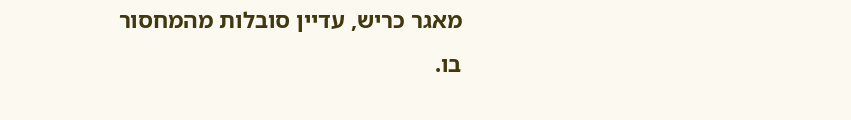מאגר כריש, עדיין סובלות מהמחסור בו.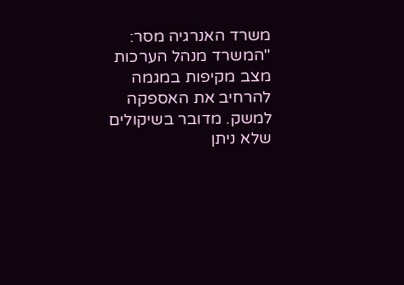משרד האנרגיה מסר: "המשרד מנהל הערכות מצב מקיפות במגמה להרחיב את האספקה למשק. מדובר בשיקולים שלא ניתן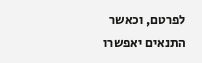לפרטם, וכאשר התנאים יאפשרו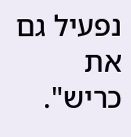נפעיל גם את כריש".